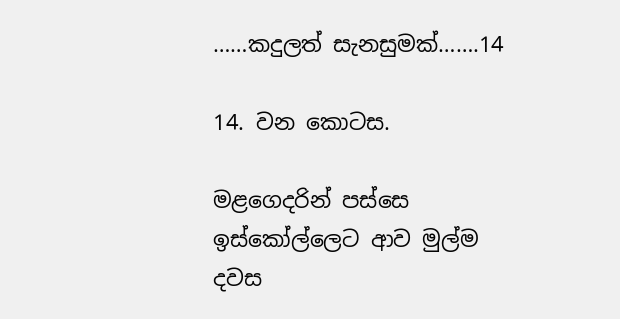……කදුලත් සැනසුමක්…….14

14. වන කොටස.

මළගෙදරින් පස්සෙ ඉස්කෝල්ලෙට ආව මුල්ම දවස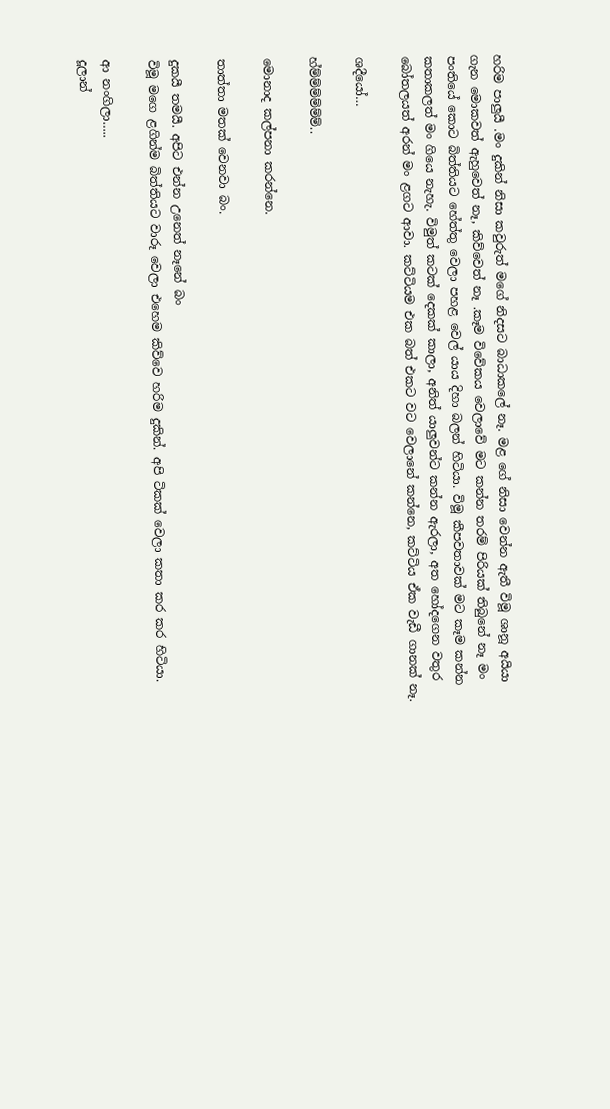හරිම පාලුයී .මං දුකින් නිසා කවුරුත් මගේ නිදසට බාධාකලේ නෑ. මළ ගේ නිසා වෙන්න ඇතී විමූ ශානූ අයියා ගැන මොකවත් ඇහුවෙත් නෑ, කිව්වෙත් නෑ .කෑම විවේකය වෙලාවේ මට කන්න තරම් පිරියක් තිබුනේ නෑ මං පංතියේ කොට බිත්තියට හේත්තු වෙලා පහළ වෙල් යාය දිහා බලන් හිටියා. විමූ කීපවතාවක් මට කෑම කන්න කතාකලත් මං ගියෙ නැහැ. විමුත් කටක් දෙකක් කාලා, අනිත් යාලුවන්ට කන්න ඇරලා, අත හෝදගෙන වතුර බෝතලයත් අරන් මං ළගට ආවා. කට්ටියම එක බත් එකට වට වෙලානේ කන්නෙ, කට්ටිය ඒක වැඩී ගානක් නෑ.

ශදීයෝ…

හ්ම්ම්ම්ම්ම්ම්..

මොනාද කල්පනා කරන්නෙ.

තාත්තා මතක් වෙනවා බං.

දුකයී තමයී. අපිට එන්න උනෙත් නෑනේ බං
විමූ මගෙ ළගින්ම බිත්තියට වාරූ වෙලා එහෙම කිව්වෙ හරිම දුකින්. අපි ටිකක් වෙලා කතා කර කර හිටියා.

ආ නංගිලා…..
දූලාන්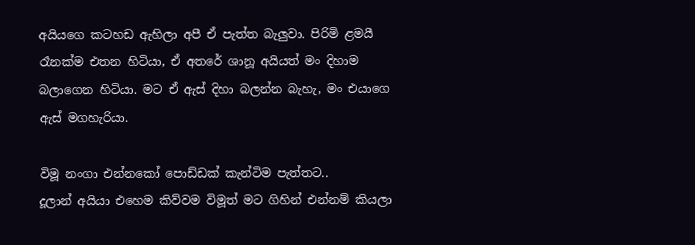අයියගෙ කටහඩ ඇහිලා අපී ඒ පැත්ත බැලුවා. පිරිමි ළමයී රෑනක්ම එතන හිටියා, ඒ අතරේ ශානූ අයියත් මං දිහාම බලාගෙන හිටියා. මට ඒ ඇස් දිහා බලන්න බැහැ, මං එයාගෙ ඇස් මගහැරියා.

විමූ නංගා එන්නකෝ පොඩ්ඩක් කැන්ටිම පැත්තට..
දූලාන් අයියා එහෙම කිව්වම විමූත් මට ගිහින් එන්නම් කියලා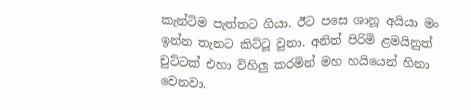කැන්ටිම පැත්තට ගියා. ඊට පසෙ ශානූ අයියා මං ඉන්න තැනට කිට්ටූ වුනා. අනිත් පිරිමි ළමයිනුත් චුට්ටක් එහා විහිලු කරමින් මහ හයියෙන් හිනා වෙනවා.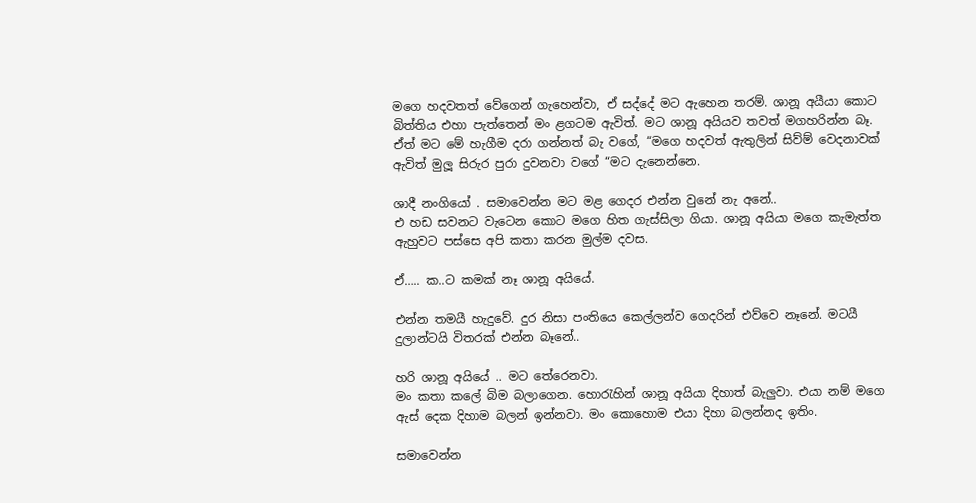මගෙ හදවතත් වේගෙන් ගැහෙන්වා, ඒ සද්දේ මට ඇහෙන තරම්. ශානූ අයීයා කොට බිත්තිය එහා පැත්තෙන් මං ළගටම ඇවිත්. මට ශානූ අයියව තවත් මගහරින්න බෑ. ඒත් මට මේ හැගීම දරා ගන්නත් බැ වගේ, “මගෙ හදවත් ඇතුලින් සිව්ම් වෙදනාවක් ඇවිත් මුලූ සිරුර පුරා දුවනවා වගේ “මට දැනෙන්නෙ.

ශාදී නංගියෝ . සමාවෙන්න මට මළ ගෙදර එන්න වුනේ නැ අනේ..
එ හඩ සවනට වැටෙන කොට මගෙ හිත ගැස්සිලා ගියා. ශානූ අයියා මගෙ කැමැත්ත ඇහුවට පස්සෙ අපි කතා කරන මුල්ම දවස.

ඒ….. ක..ට කමක් නෑ ශානූ අයියේ.

එන්න තමයී හැදුවේ. දුර නිසා පංතියෙ කෙල්ලන්ව ගෙදරින් එව්වෙ නෑනේ. මටයී දුලාන්ටයි විතරක් එන්න බෑනේ..

හරි ශානූ අයියේ .. මට තේරෙනවා.
මං කතා කලේ බිම බලාගෙන. හොරැහින් ශානූ අයියා දිහාත් බැලුවා. එයා නම් මගෙ ඇස් දෙක දිහාම බලන් ඉන්නවා. මං කොහොම එයා දිහා බලන්නද ඉතිං.

සමාවෙන්න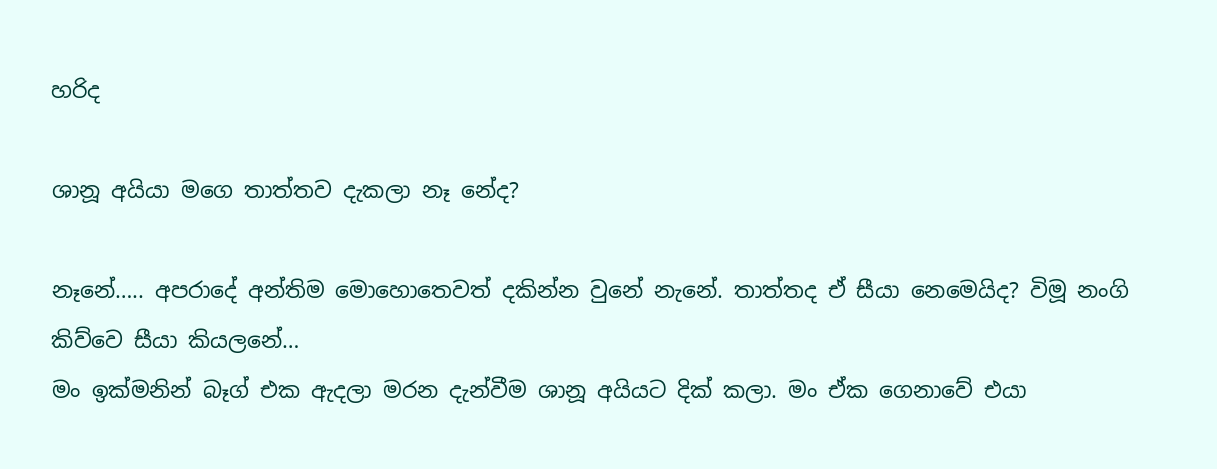හරිද

ශානූ අයියා මගෙ තාත්තව දැකලා නෑ නේද?

නෑනේ….. අපරාදේ අන්තිම මොහොතෙවත් දකින්න වුනේ නැනේ. තාත්තද ඒ සීයා නෙමෙයිද? විමූ නංගි කිව්වෙ සීයා කියලනේ…
මං ඉක්මනින් බෑග් එක ඇදලා මරන දැන්වීම ශානූ අයියට දික් කලා. මං ඒක ගෙනාවේ එයා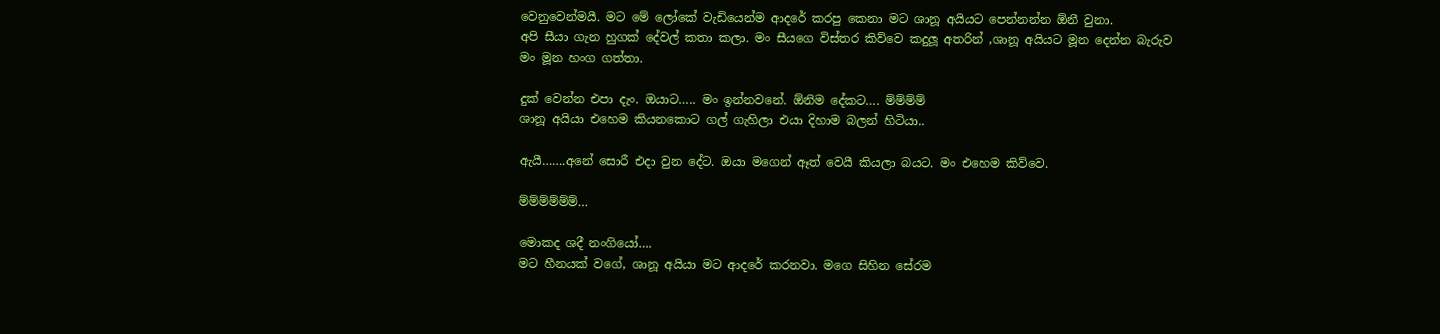වෙනුවෙන්මයී. මට මේ ලෝකේ වැඩියෙන්ම ආදරේ කරපු කෙනා මට ශානූ අයියට පෙන්නන්න ඕනී වුනා.
අපි සීයා ගැන හුගක් දේවල් කතා කලා. මං සීයගෙ විස්තර කිව්වෙ කදුලූ අතරින් ,ශානූ අයියට මූන දෙන්න බැරුව මං මූන හංග ගත්තා.

දුක් වෙන්න එපා දැං. ඔයාට….. මං ඉන්නවනේ. ඕනිම දේකට…. ම්ම්ම්ම්
ශානූ අයියා එහෙම කියනකොට ගල් ගැහිලා එයා දිහාම බලන් හිටියා..

ඇයී…….අනේ සොරී එදා වුන දේට. ඔයා මගෙන් ඈත් වෙයී කියලා බයට. මං එහෙම කිව්වෙ.

ම්ම්ම්ම්ම්ම්…

මොකද ශදී නංගියෝ….
මට හීනයක් වගේ, ශානූ අයියා මට ආදරේ කරනවා. මගෙ සිහින සේරම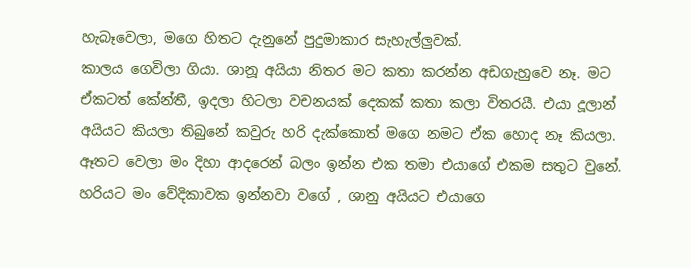හැබෑවෙලා, මගෙ හිතට දැනුනේ පුදුමාකාර සැහැල්ලුවක්.
කාලය ගෙවිලා ගියා. ශානූ අයියා නිතර මට කතා කරන්න අඩගැහුවෙ නෑ. මට ඒකටත් කේන්තී, ඉදලා හිටලා වචනයක් දෙකක් කතා කලා විතරයී. එයා දූලාන් අයියට කියලා තිබුනේ කවුරු හරි දැක්කොත් මගෙ නමට ඒක හොද නෑ කියලා. ඈතට වෙලා මං දිහා ආදරෙන් බලං ඉන්න එක තමා එයාගේ එකම සතුට වුනේ. හරියට මං වේදිකාවක ඉන්නවා වගේ , ශානු අයියට එයාගෙ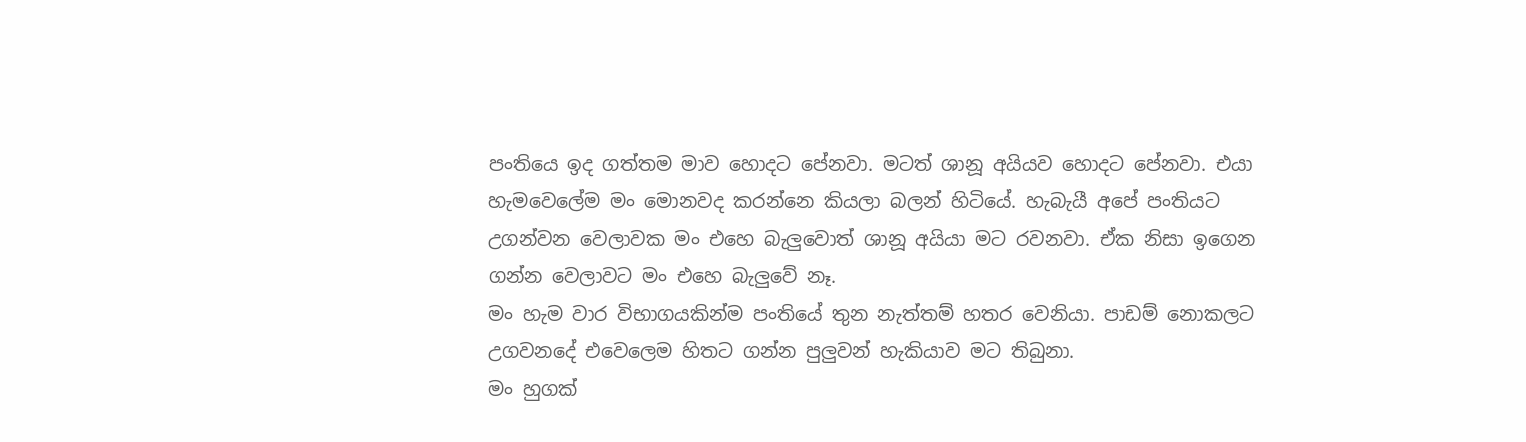පංතියෙ ඉද ගත්තම මාව හොදට පේනවා. මටත් ශානූ අයියව හොදට පේනවා. එයා හැමවෙලේම මං මොනවද කරන්නෙ කියලා බලන් හිටියේ. හැබැයී අපේ පංතියට උගන්වන වෙලාවක මං එහෙ බැලුවොත් ශානූ අයියා මට රවනවා. ඒක නිසා ඉගෙන ගන්න වෙලාවට මං එහෙ බැලුවේ නෑ.
මං හැම වාර විභාගයකින්ම පංතියේ තුන නැත්තම් හතර වෙනියා. පාඩම් නොකලට උගවනදේ එවෙලෙම හිතට ගන්න පුලුවන් හැකියාව මට තිබුනා.
මං හුගක්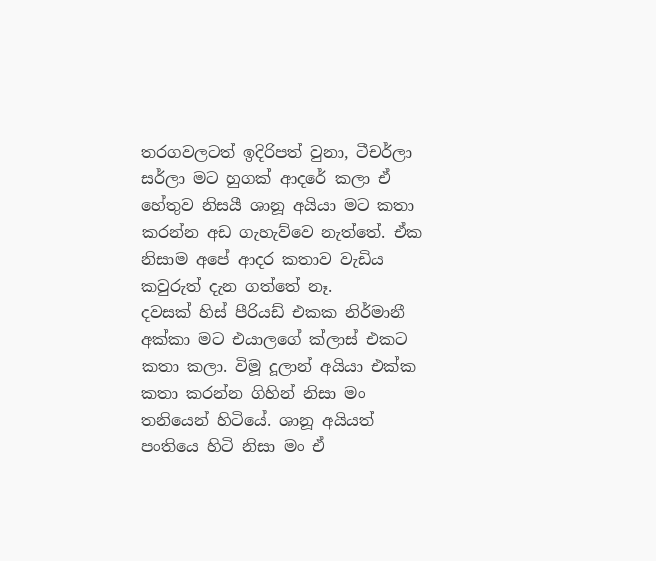තරගවලටත් ඉදිරිපත් වුනා, ටීචර්ලා සර්ලා මට හුගක් ආදරේ කලා ඒ හේතුව නිසයී ශානූ අයියා මට කතා කරන්න අඩ ගැහැව්වෙ නැත්තේ. ඒක නිසාම අපේ ආදර කතාව වැඩිය කවුරුත් දැන ගත්තේ නෑ.
දවසක් හිස් පීරියඩ් එකක නිර්මානී අක්කා මට එයාලගේ ක්ලාස් එකට කතා කලා. විමූ දූලාන් අයියා එක්ක කතා කරන්න ගිහින් නිසා මං තනියෙන් හිටියේ. ශානූ අයියත් පංතියෙ හිටි නිසා මං ඒ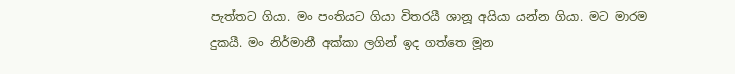පැත්තට ගියා. මං පංතියට ගියා විතරයී ශානූ අයියා යන්න ගියා. මට මාරම දුකයී. මං නිර්මානී අක්කා ලගින් ඉද ගත්තෙ මූන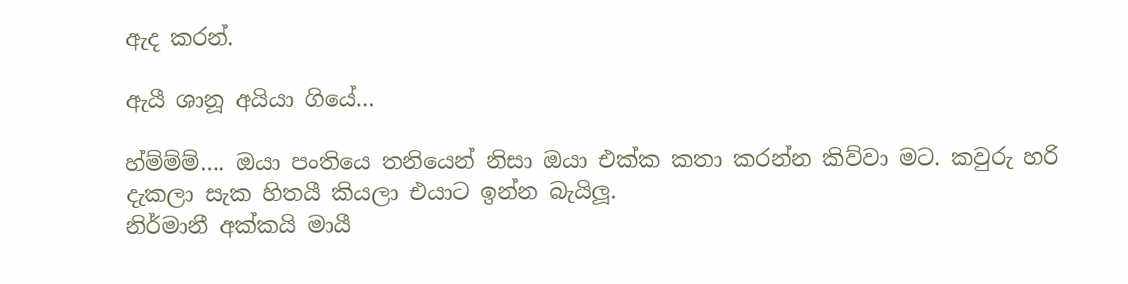ඇද කරන්.

ඇයී ශානූ අයියා ගියේ…

හ්ම්ම්ම්…. ඔයා පංතියෙ තනියෙන් නිසා ඔයා එක්ක කතා කරන්න කිව්වා මට. කවුරු හරි දැකලා සැක හිතයී කියලා එයාට ඉන්න බැයිලූ.
නිර්මානී අක්කයි මායී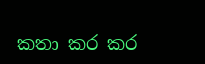කතා කර කර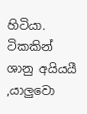හිටියා. ටිකකින් ශානු අයියයී ,යාලුවො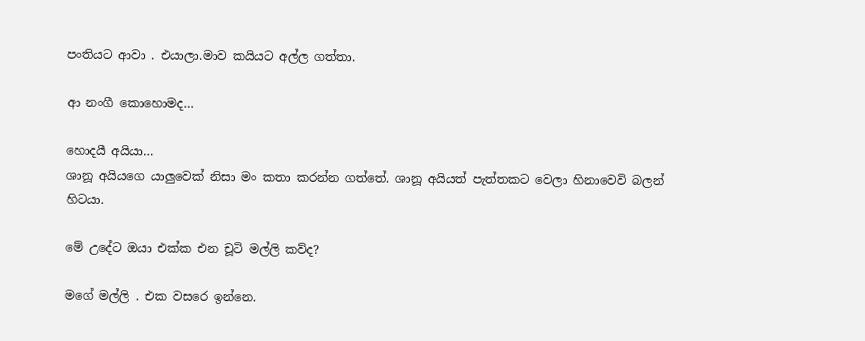පංතියට ආවා . එයාලා.මාව කයියට අල්ල ගත්තා.

ආ නංගී කොහොමද…

හොදයී අයියා…
ශානූ අයියගෙ යාලුවෙක් නිසා මං කතා කරන්න ගත්තේ. ශානූ අයියත් පැත්තකට වෙලා හිනාවෙවි බලන් හිටයා.

මේ උදේට ඔයා එක්ක එන චූටි මල්ලි කව්ද?

මගේ මල්ලි . එක වසරෙ ඉන්නෙ.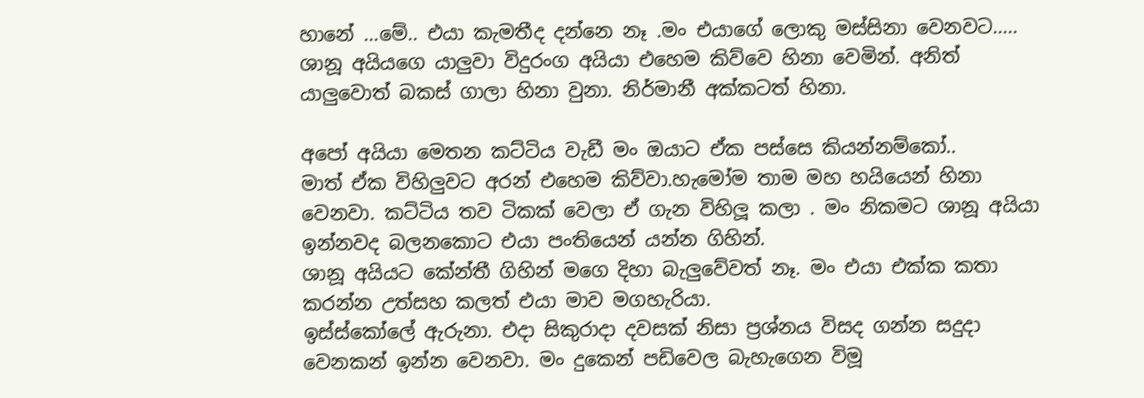හානේ …මේ.. එයා කැමතීද දන්නෙ නෑ .මං එයාගේ ලොකු මස්සිනා වෙනවට…..
ශානූ අයියගෙ යාලුවා විදුරංග අයියා එහෙම කිව්වෙ හිනා වෙමින්. අනිත් යාලුවොත් බකස් ගාලා හිනා වුනා. නිර්මානී අක්කටත් හිනා.

අපෝ අයියා මෙතන කට්ටිය වැඩී මං ඔයාට ඒක පස්සෙ කියන්නම්කෝ..
මාත් ඒක විහිලුවට අරන් එහෙම කිව්වා.හැමෝම තාම මහ හයියෙන් හිනා වෙනවා. කට්ටිය තව ටිකක් වෙලා ඒ ගැන විහිලූ කලා . මං නිකමට ශානූ අයියා ඉන්නවද බලනකොට එයා පංතියෙන් යන්න ගිහින්.
ශානූ අයියට කේන්තී ගිහින් මගෙ දිහා බැලුවේවත් නෑ. මං එයා එක්ක කතා කරන්න උත්සහ කලත් එයා මාව මගහැරියා.
ඉස්ස්කෝලේ ඇරුනා. එදා සිකුරාදා දවසක් නිසා ප්‍රශ්නය විසද ගන්න සදුදා වෙනකන් ඉන්න වෙනවා. මං දුකෙන් පඩිවෙල බැහැගෙන විමූ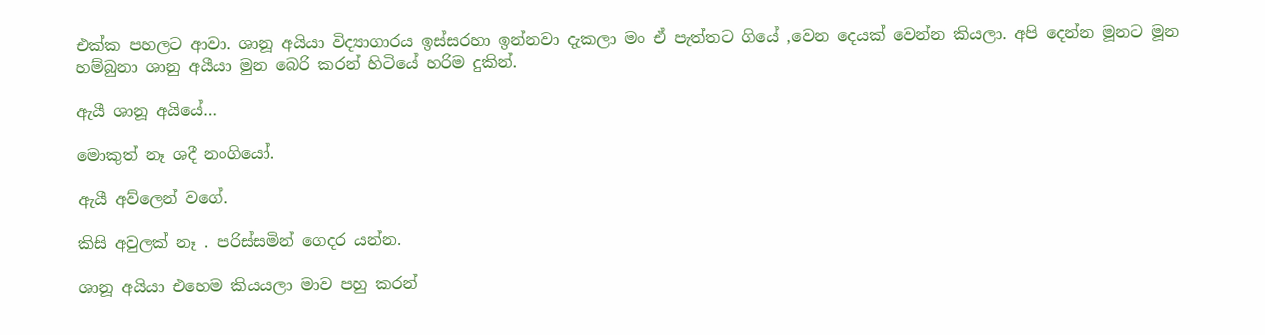එක්ක පහලට ආවා. ශානූ අයියා විද්‍යාගාරය ඉස්සරහා ඉන්නවා දැකලා මං ඒ පැත්තට ගියේ ,වෙන දෙයක් වෙන්න කියලා. අපි දෙන්න මූනට මූන හම්බුනා ශානු අයීයා මුන බෙරි කරන් හිටියේ හරිම දුකින්.

ඇයී ශානූ අයියේ…

මොකුත් නෑ ශදී නංගියෝ.

ඇයී අව්ලෙන් වගේ.

කිසි අවුලක් නෑ . පරිස්සමින් ගෙදර යන්න.

ශානූ අයියා එහෙම කියයලා මාව පහු කරන්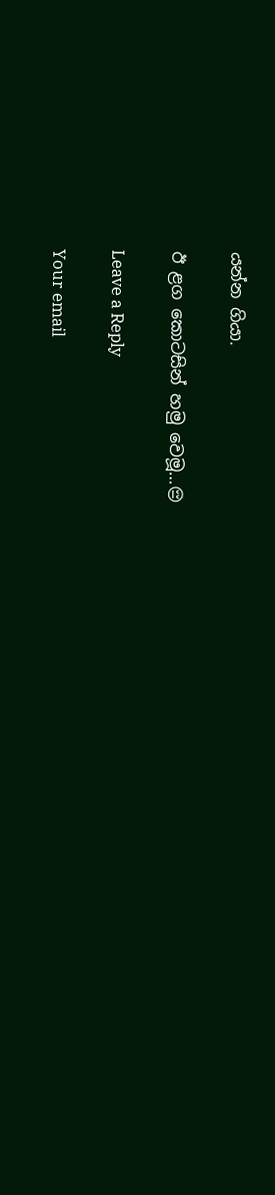යන්න ගියා.

ඊ ළග කොටසින් හමු වෙමූ…😔

Leave a Reply

Your email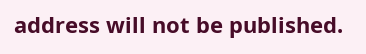address will not be published.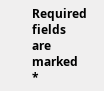Required fields are marked *